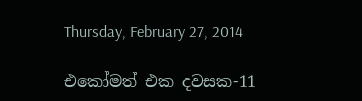Thursday, February 27, 2014

එකෝමත් එක දවසක-11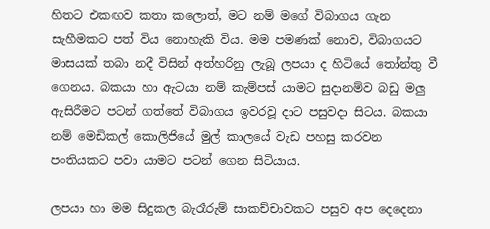හිතට එකඟව කතා කලොත්, මට නම් මගේ විබාගය ගැන සැහීමකට පත් විය නොහැකි විය. මම පමණක් නොව, විබාගයට මාසයක් තබා නදී විසින් අත්හරිනු ලැබූ ලපයා ද හිටියේ තෝන්තු වී ගෙනය. බකයා හා ඇටයා නම් කැම්පස් යාමට සුදානම්ව බඩු මලු ඇසිරීමට පටන් ගත්තේ විබාගය ඉවරවූ දාට පසුවදා සිටය. බකයා නම් මෙඩිකල් කොලිජියේ මුල් කාලයේ වැඩ පහසු කරවන පංතියකට පවා යාමට පටන් ගෙන සිටියාය.

ලපයා හා මම සිදුකල බැරෑරුම් සාකච්චාවකට පසුව අප දෙදෙනා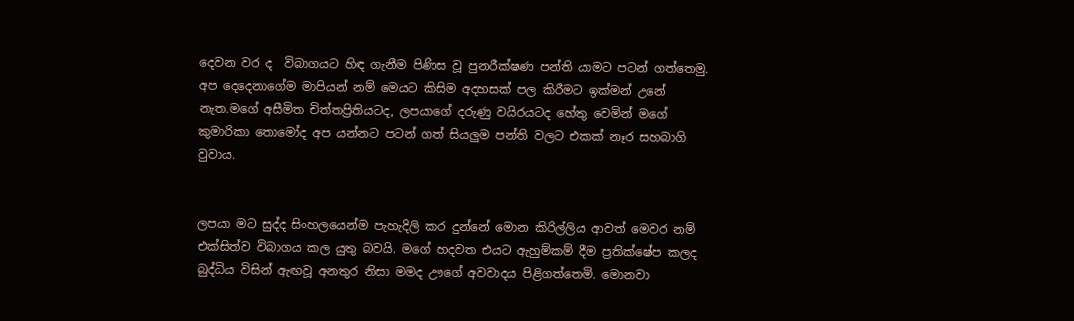දෙවන වර ද  විබාගයට හිඳ ගැනීම පිණිස වූ පුනරීක්ෂණ පන්ති යාමට පටන් ගත්තෙමු. අප දෙදෙනාගේම මාපියන් නම් මෙයට කිසිම අදහසක් පල කිරීමට ඉක්මන් උනේ නැත.මගේ අසීමිත චිත්තප්‍රිතියටද, ලපයාගේ දරුණු වයිරයටද හේතු වෙමින් මගේ කුමාරිකා තොමෝද අප යන්නට පටන් ගත් සියලුම පන්ති වලට එකක් නෑර සහබාගි වුවාය.


ලපයා මට සුද්ද සිංහලයෙන්ම පැහැදිලි කර දුන්නේ මොන කිරිල්ලිය ආවත් මෙවර නම් එක්සිත්ව විබාගය කල යුතු බවයි. මගේ හදවත එයට ඇහුම්කම් දීම ප්‍රතික්ෂේප කලද බුද්ධිය විසින් ඇඟවූ අනතුර නිසා මමද ඌගේ අවවාදය පිළිගත්තෙමි. මොනවා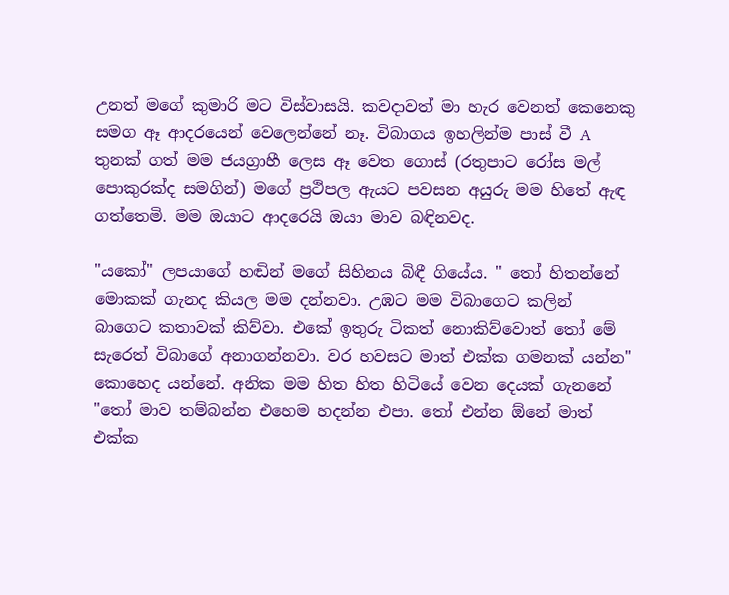උනත් මගේ කුමාරි මට විස්වාසයි. කවදාවත් මා හැර වෙනත් කෙනෙකු සමග ඈ ආදරයෙන් වෙලෙන්නේ නෑ. විබාගය ඉහලින්ම පාස් වී A තුනක් ගත් මම ජයග්‍රාහී ලෙස ඈ වෙත ගොස් (රතුපාට රෝස මල් පොකුරක්ද සමගින්) මගේ ප්‍රථිපල ඇයට පවසන අයුරු මම හිතේ ඇඳ ගත්තෙමි. මම ඔයාට ආදරෙයි ඔයා මාව බඳිනවද.

"යකෝ" ලපයාගේ හඬින් මගේ සිහිනය බිඳී ගියේය. " තෝ හිතන්නේ මොකක් ගැනද කියල මම දන්නවා. උඹට මම විබාගෙට කලින් බාගෙට කතාවක් කිව්වා. එකේ ඉතුරු ටිකත් නොකිව්වොත් තෝ මේ සැරෙත් විබාගේ අනාගන්නවා. වර හවසට මාත් එක්ක ගමනක් යන්න"
කොහෙද යන්නේ. අනික මම හිත හිත හිටියේ වෙන දෙයක් ගැනනේ
"තෝ මාව තම්බන්න එහෙම හදන්න එපා. තෝ එන්න ඕනේ මාත් එක්ක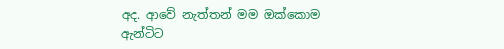අද. ආවේ නැත්තන් මම ඔක්කොම ඇන්ටිට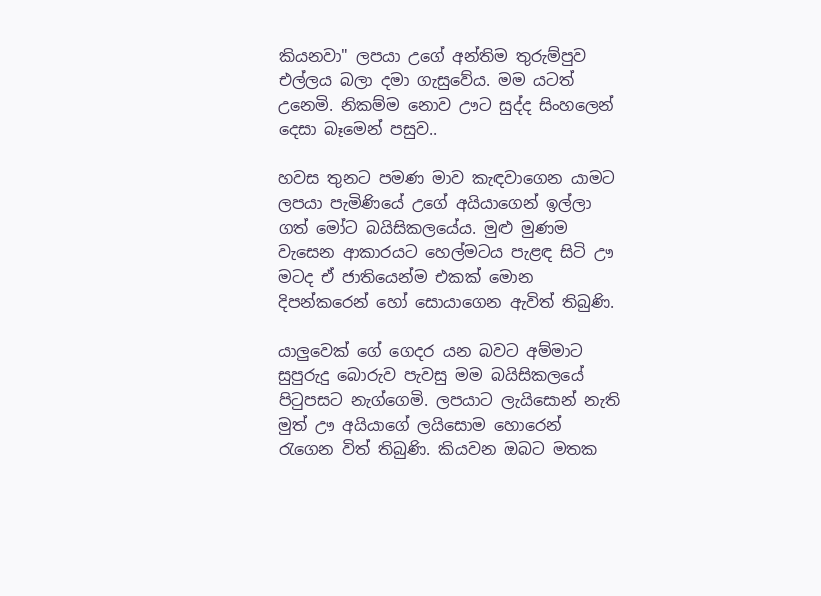කියනවා" ලපයා උගේ අන්තිම තුරුම්පුව එල්ලය බලා දමා ගැසුවේය. මම යටත් උනෙමි. නිකම්ම නොව ඌට සුද්ද සිංහලෙන් දෙසා බෑමෙන් පසුව..

හවස තුනට පමණ මාව කැඳවාගෙන යාමට ලපයා පැමිණියේ උගේ අයියාගෙන් ඉල්ලා ගත් මෝට බයිසිකලයේය. මුළු මුණම වැසෙන ආකාරයට හෙල්මටය පැළඳ සිටි ඌ මටද ඒ ජාතියෙන්ම එකක් මොන දිපන්කරෙන් හෝ සොයාගෙන ඇවිත් තිබුණි.

යාලුවෙක් ගේ ගෙදර යන බවට අම්මාට සුපුරුදු බොරුව පැවසු මම බයිසිකලයේ පිටුපසට නැග්ගෙමි. ලපයාට ලැයිසොන් නැති මුත් ඌ අයියාගේ ලයිසොම හොරෙන් රැගෙන විත් තිබුණි. කියවන ඔබට මතක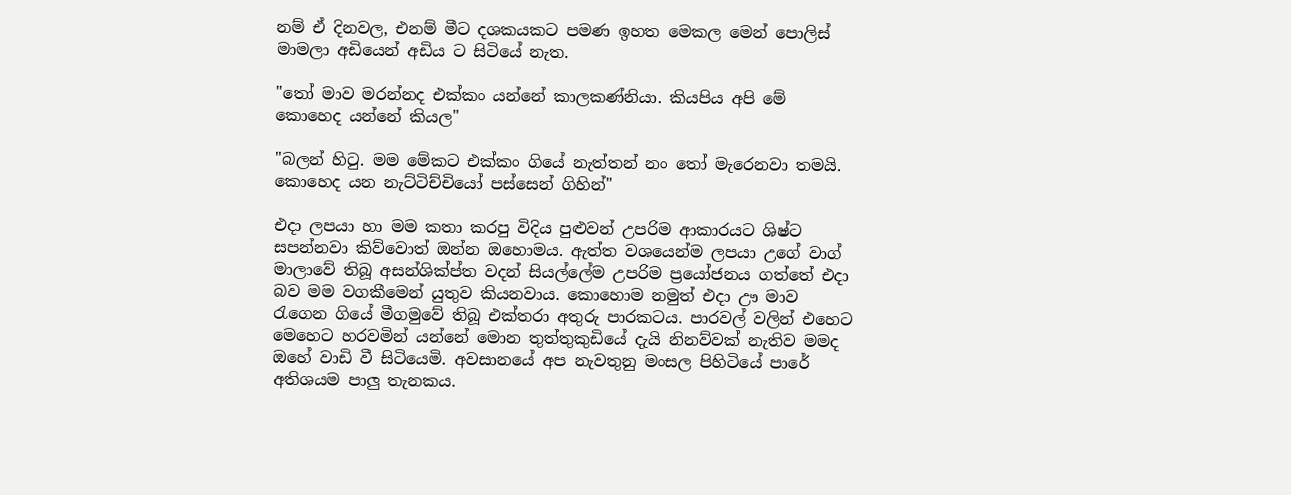නම් ඒ දිනවල, එනම් මීට දශකයකට පමණ ඉහත මෙකල මෙන් පොලිස් මාමලා අඩියෙන් අඩිය ට සිටියේ නැත.

"තෝ මාව මරන්නද එක්කං යන්නේ කාලකණ්නියා. කියපිය අපි මේ කොහෙද යන්නේ කියල"

"බලන් හිටු. මම මේකට එක්කං ගියේ නැත්තන් නං තෝ මැරෙනවා තමයි. කොහෙද යන නැට්ටිච්චියෝ පස්සෙන් ගිහින්"

එදා ලපයා හා මම කතා කරපු විදිය පුළුවන් උපරිම ආකාරයට ශිෂ්ට සපන්නවා කිව්වොත් ඔන්න ඔහොමය. ඇත්ත වශයෙන්ම ලපයා උගේ වාග් මාලාවේ තිබූ අසන්ශික්ප්ත වදන් සියල්ලේම උපරිම ප්‍රයෝජනය ගත්තේ එදා බව මම වගකීමෙන් යුතුව කියනවාය. කොහොම නමුත් එදා ඌ මාව රැගෙන ගියේ මීගමුවේ තිබූ එක්තරා අතුරු පාරකටය. පාරවල් වලින් එහෙට මෙහෙට හරවමින් යන්නේ මොන තුත්තුකුඩියේ දැයි නිනව්වක් නැතිව මමද ඔහේ වාඩි වී සිටියෙමි. අවසානයේ අප නැවතුනු මංසල පිහිටියේ පාරේ අතිශයම පාලු තැනකය.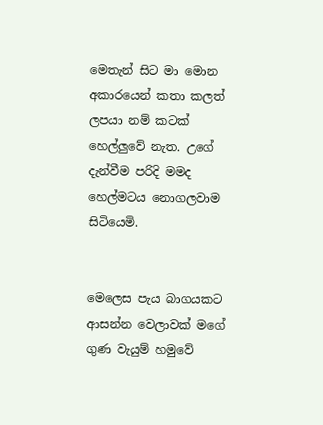මෙතැන් සිට මා මොන අකාරයෙන් කතා කලත් ලපයා නම් කටක් හෙල්ලුවේ නැත. උගේ දැන්වීම පරිදි මමද හෙල්මටය නොගලවාම සිටියෙමි.


මෙලෙස පැය බාගයකට ආසන්න වෙලාවක් මගේ ගුණ වැයුම් හමුවේ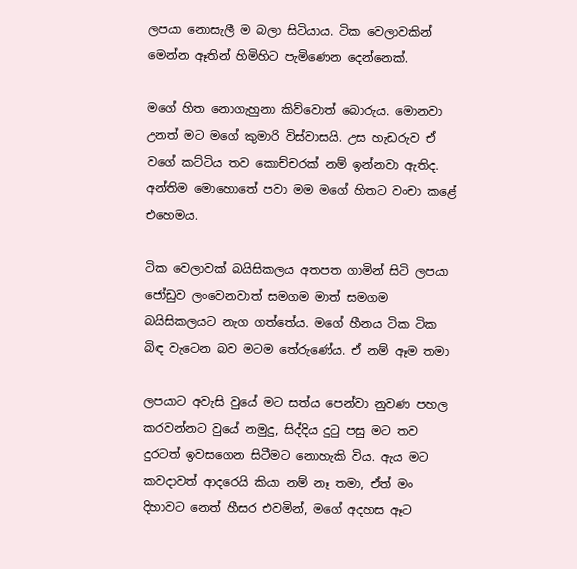ලපයා නොසැලී ම බලා සිටියාය. ටික වෙලාවකින් මෙන්න ඈතින් හිමිහිට පැමිණෙන දෙන්නෙක්.

මගේ හිත නොගැහුනා කිව්වොත් බොරුය. මොනවා උනත් මට මගේ කුමාරි විස්වාසයි. උස හැඩරුව ඒ වගේ කට්ටිය තව කොච්චරක් නම් ඉන්නවා ඇතිද. අන්තිම මොහොතේ පවා මම මගේ හිතට වංචා කළේ එහෙමය.

ටික වෙලාවක් බයිසිකලය අතපත ගාමින් සිටි ලපයා ජෝඩුව ලංවෙනවාත් සමගම මාත් සමගම බයිසිකලයට නැග ගත්තේය. මගේ හීනය ටික ටික බිඳ වැටෙන බව මටම තේරුණේය. ඒ නම් ඈම තමා

ලපයාට අවැසි වුයේ මට සත්ය පෙන්වා නුවණ පහල කරවන්නට වුයේ නමුදු, සිද්දිය දුටු පසු මට තව දුරටත් ඉවසගෙන සිටීමට නොහැකි විය. ඇය මට කවදාවත් ආදරෙයි කියා නම් නෑ තමා, ඒත් මං දිහාවට නෙත් හීසර එවමින්, මගේ අදහස ඈට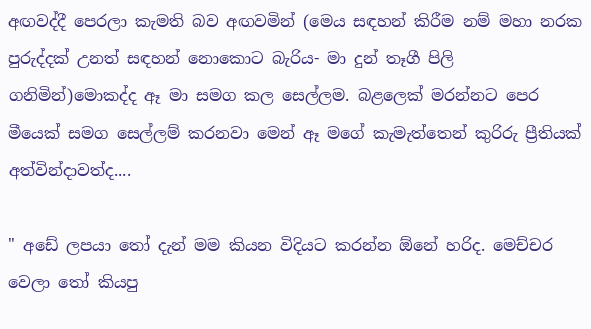අඟවද්දී පෙරලා කැමති බව අඟවමින් (මෙය සඳහන් කිරීම නම් මහා නරක පුරුද්දක් උනත් සඳහන් නොකොට බැරිය- මා දුන් තෑගී පිලි ගනිමින්)මොකද්ද ඈ මා සමග කල සෙල්ලම. බළලෙක් මරන්නට පෙර මීයෙක් සමග සෙල්ලම් කරනවා මෙන් ඈ මගේ කැමැත්තෙන් කුරිරු ප්‍රීතියක් අත්වින්දාවත්ද....

" අඩේ ලපයා තෝ දැන් මම කියන විදියට කරන්න ඕනේ හරිද. මෙච්චර වෙලා තෝ කියපු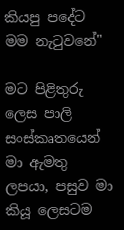කියපු පදේට මම නැටුවනේ"

මට පිළිතුරු ලෙස පාලි සංස්කෘතයෙන් මා ඇමතු ලපයා, පසුව මා කියූ ලෙසටම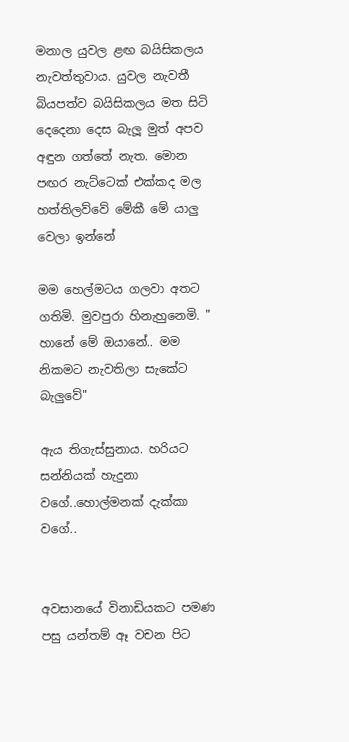මනාල යුවල ළඟ බයිසිකලය නැවත්තුවාය. යුවල නැවතී බියපත්ව බයිසිකලය මත සිටි දෙදෙනා දෙස බැලූ මුත් අපව අඳුන ගත්තේ නැත. මොන පඟර නැට්ටෙක් එක්කද මල හත්තිලව්වේ මේකී මේ යාලු වෙලා ඉන්නේ

මම හෙල්මටය ගලවා අතට ගතිමි. මුවපුරා හිනැහුනෙමි. " හානේ මේ ඔයානේ.. මම නිකමට නැවතිලා සැකේට බැලුවේ"

ඇය තිගැස්සුනාය. හරියට සන්නියක් හැදුනා වගේ..හොල්මනක් දැක්කා වගේ..


අවසානයේ විනාඩියකට පමණ පසු යන්තම් ඈ වචන පිට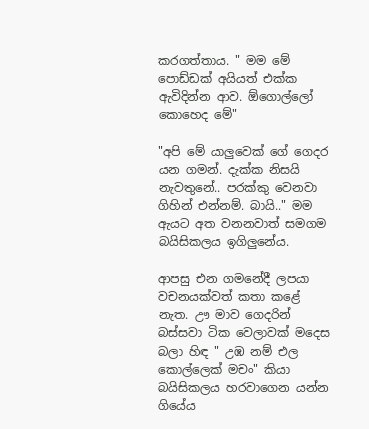කරගත්තාය. " මම මේ පොඩ්ඩක් අයියත් එක්ක ඇවිදින්න ආව. ඕගොල්ලෝ කොහෙද මේ"

"අපි මේ යාලුවෙක් ගේ ගෙදර යන ගමන්. දැක්ක නිසයි නැවතුනේ.. පරක්කු වෙනවා ගිහින් එන්නම්. බායි.." මම ඇයට අත වනනවාත් සමගම බයිසිකලය ඉගිලුනේය.

ආපසු එන ගමනේදී ලපයා වචනයක්වත් කතා කළේ නැත. ඌ මාව ගෙදරින් බස්සවා ටික වෙලාවක් මදෙස බලා හිඳ " උඹ නම් එල කොල්ලෙක් මචං" කියා බයිසිකලය හරවාගෙන යන්න  ගියේය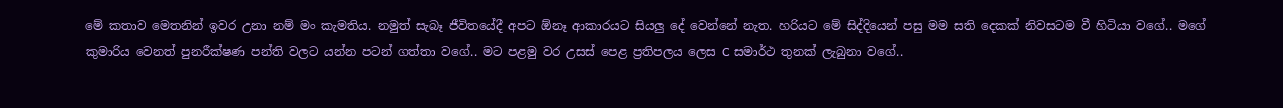මේ කතාව මෙතනින් ඉවර උනා නම් මං කැමතිය. නමුත් සැබෑ ජීවිතයේදී අපට ඕනෑ ආකාරයට සියලු දේ වෙන්නේ නැත. හරියට මේ සිද්දියෙන් පසු මම සති දෙකක් නිවසටම වී හිටියා වගේ.. මගේ කුමාරිය වෙනත් පුනරීක්ෂණ පන්ති වලට යන්න පටන් ගත්තා වගේ.. මට පළමු වර උසස් පෙළ ප්‍රතිපලය ලෙස C සමාර්ථ තුනක් ලැබුනා වගේ..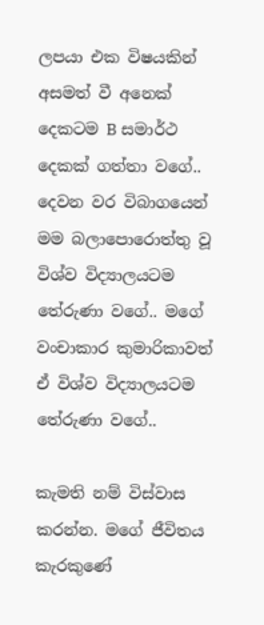ලපයා එක විෂයකින් අසමත් වී අනෙක් දෙකටම B සමාර්ථ දෙකක් ගත්තා වගේ.. දෙවන වර විබාගයෙන් මම බලාපොරොත්තු වූ විශ්ව විද්‍යාලයටම තේරුණා වගේ.. මගේ වංචාකාර කුමාරිකාවත් ඒ විශ්ව විද්‍යාලයටම තේරුණා වගේ..

කැමති නම් විස්වාස කරන්න. මගේ ජීවිතය කැරකුණේ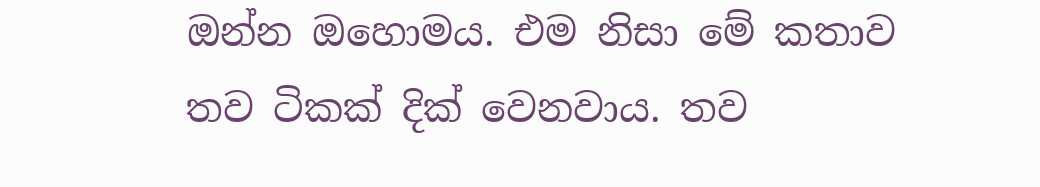ඔන්න ඔහොමය. එම නිසා මේ කතාව තව ටිකක් දික් වෙනවාය. තව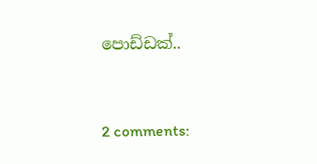පොඩ්ඩක්..


2 comments: